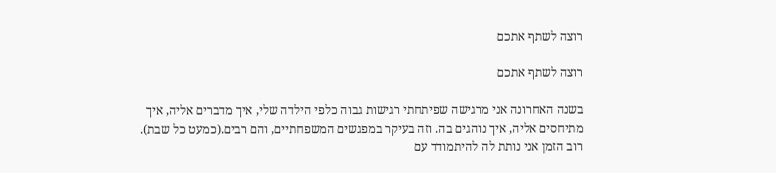רוצה לשתף אתכם

רוצה לשתף אתכם

בשנה האחרונה אני מרגישה שפיתחתי רגישות גבוה כלפי הילדה שלי, איך מדברים אליה, איך מתיחסים אליה, איך נוהגים בה. וזה בעיקר במפגשים המשפחתיים, והם רבים.(כמעט כל שבת). רוב הזמן אני נותת לה להיתמודד עם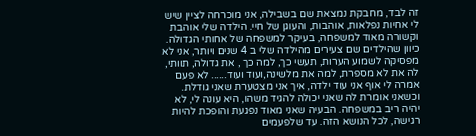זה לבד, מחבקת נמצאת שם בשבילה, אני מוכרחה לציין שיש לי אחיות נפלאות, אוהבות, והעוגן של חיי. הילדה שלי אוהבת וקשורה מאוד למשפחה, בעיקר למשפחה של אחותי הגדולה. כיוון שהילדים שם צעירים מהילדה שלי ב 4 שנים ויותר, אני לא מפסיקה לשמוע הערות, תעשי כך, למה כך , את גדולה, תוותי, לה את לא מספרת, למה את מלשינה,ועוד ועוד...... לא פעם אמרה לי אוף אני עוד ילדה, איך אני מצטערת שאני גודלת. וכשאני אומרת לה שאני יכולה להגיד משהו, היא עונה לי, לא יהיה ריב במשפחה. הבעיה שאני מאוד נפגעת והופכת להיות רגישה, לכל הנושא הזה. עד שלפעמים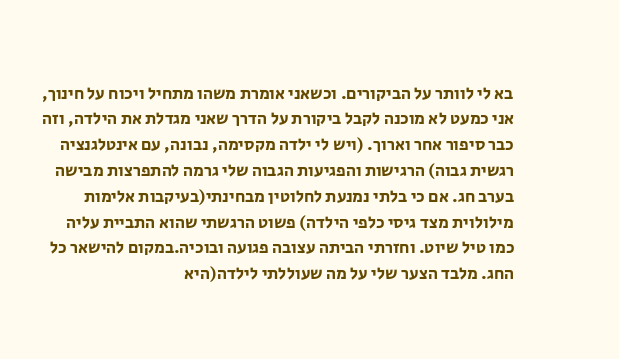בא לי לוותר על הביקורים. וכשאני אומרת משהו מתחיל ויכוח על חינוך, אני כמעט לא מוכנה לקבל ביקורת על הדרך שאני מגדלת את הילדה, וזה כבר סיפור אחר וארוך. (ויש לי ילדה מקסימה, נבונה, עם אינטלגנציה רגשית גבוה) הרגישות והפגיעות הגבוה שלי גרמה להתפרצות מבישה בערב חג. אם כי בלתי נמנעת לחלוטין מבחינתי(בעיקבות אלימות מילולוית מצד גיסי כלפי הילדה) פשוט הרגשתי שהוא התביית עליה כמו טיל שיוט. וחזרתי הביתה עצובה פגועה ובוכיה.במקום להישאר כל החג. מלבד הצער שלי על מה שעוללתי לילדה(היא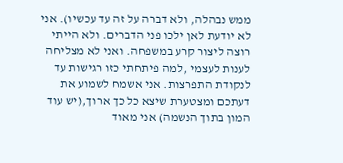ממש נבהלה, ולא דברה על זה עד עכשיו). אני לא יודעת לאן ילכו פני הדברים. ולא הייתי רוצה ליצור קרע במשפחה. ואני לא מצליחה לענות לעצמי ,למה פיתחתי כזו רגישות עד לנקודת התפרצות. אני אשמח לשמוע את דעתכם ומצטערת שיצא כל כך ארוך,(יש עוד המון בתוך הנשמה) אני מאוד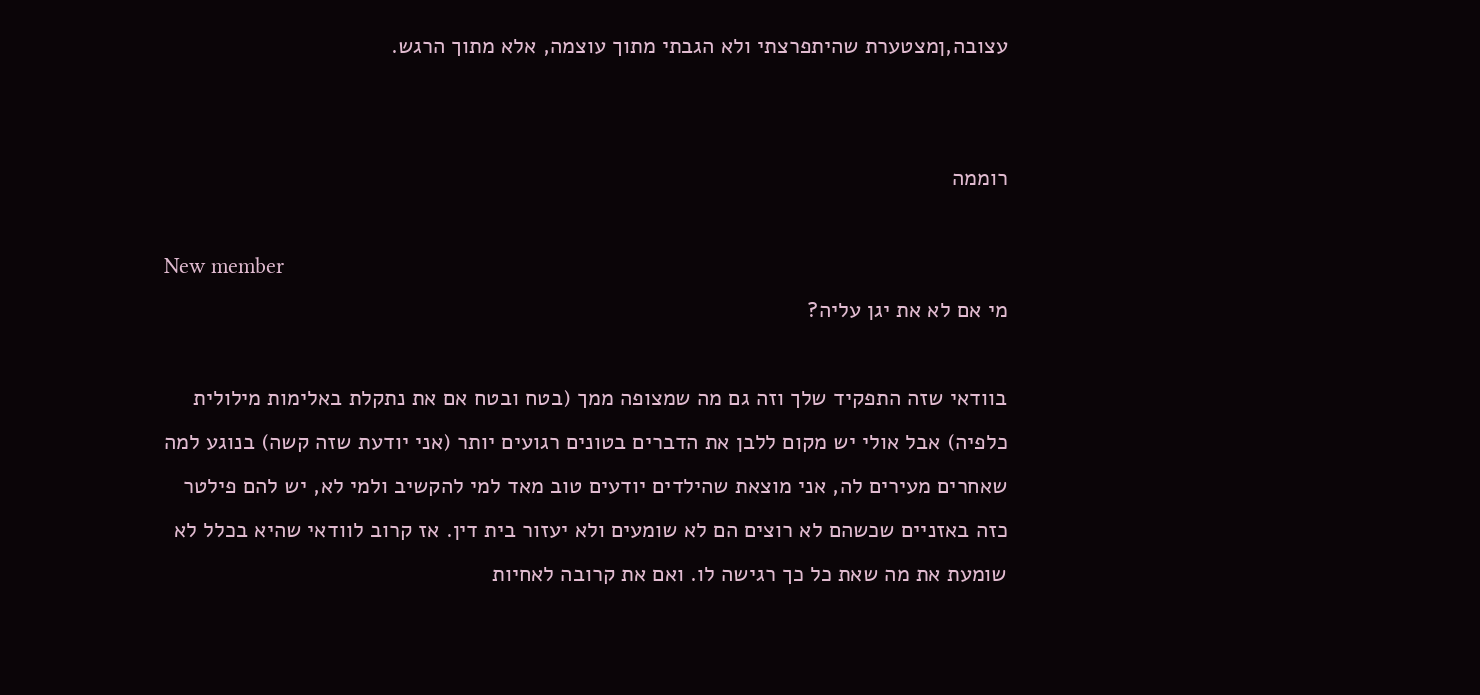עצובה,ןמצטערת שהיתפרצתי ולא הגבתי מתוך עוצמה, אלא מתוך הרגש.


רוממה

New member
מי אם לא את יגן עליה?

בוודאי שזה התפקיד שלך וזה גם מה שמצופה ממך (בטח ובטח אם את נתקלת באלימות מילולית כלפיה) אבל אולי יש מקום ללבן את הדברים בטונים רגועים יותר (אני יודעת שזה קשה) בנוגע למה שאחרים מעירים לה, אני מוצאת שהילדים יודעים טוב מאד למי להקשיב ולמי לא, יש להם פילטר כזה באזניים שכשהם לא רוצים הם לא שומעים ולא יעזור בית דין. אז קרוב לוודאי שהיא בכלל לא שומעת את מה שאת כל כך רגישה לו. ואם את קרובה לאחיות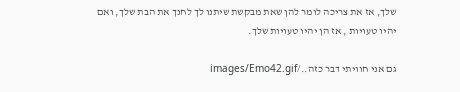שלך, אז את צריכה לומר להן שאת מבקשת שיתנו לך לחנך את הבת שלך, ואם יהיו טעויות , אז הן יהיו טעויות שלך.

גם אני חוויתי דבר כזה../images/Emo42.gif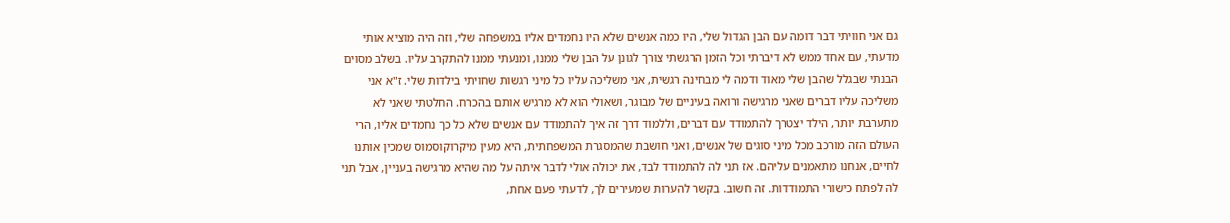גם אני חוויתי דבר דומה עם הבן הגדול שלי, היו כמה אנשים שלא היו נחמדים אליו במשפחה שלי, וזה היה מוציא אותי מדעתי, עם אחד ממש לא דיברתי וכל הזמן הרגשתי צורך לגונן על הבן שלי ממנו, ומנעתי ממנו להתקרב עליו. בשלב מסוים הבנתי שבגלל שהבן שלי מאוד ודמה לי מבחינה רגשית, אני משליכה עליו כל מיני רגשות שחויתי בילדות שלי. ז"א אני משליכה עליו דברים שאני מרגישה ורואה בעיניים של מבוגר, ושאולי הוא לא מרגיש אותם בהכרח. החלטתי שאני לא מתערבת יותר, הילד יצטרך להתמודד עם דברים, וללמוד דרך זה איך להתמודד עם אנשים שלא כל כך נחמדים אליו, הרי העולם הזה מורכב מכל מיני סוגים של אנשים, ואני חושבת שהמסגרת המשפחתית, היא מעין מיקרוקוסמוס שמכין אותנו לחיים, אנחנו מתאמנים עליהם. אז תני לה להתמודד לבד, את יכולה אולי לדבר איתה על מה שהיא מרגישה בעניין, אבל תני לה לפתח כישורי התמודדות. זה חשוב. בקשר להערות שמעירים לך, לדעתי פעם אחת,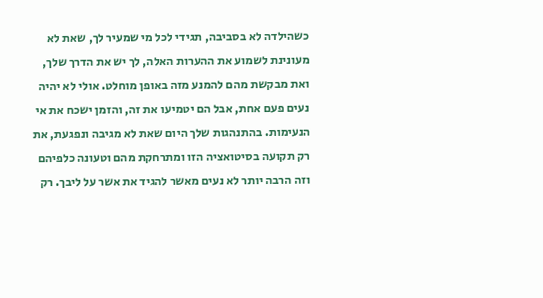כשהילדה לא בסביבה, תגידי לכל מי שמעיר לך, שאת לא מעונינת לשמוע את ההערות האלה, לך יש את הדרך שלך, ואת מבקשת מהם להמנע מזה באופן מוחלט. אולי לא יהיה נעים פעם אחת, אבל הם יטמיעו את זה, והזמן ישכח את אי הנעימות. בהתנהגות שלך היום שאת לא מגיבה ונפגעת, את רק תקועה בסיטואציה הזו ומתרחקת מהם וטעונה כלפיהם וזה הרבה יותר לא נעים מאשר להגיד את אשר על ליבך. רק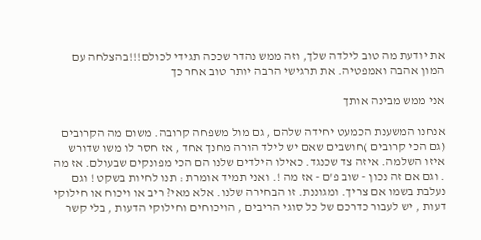את יודעת מה טוב לילדה שלך, וזה ממש נהדר שככה תגידי לכולם!!!בהצלחה עם המון אהבה ואמפטיה. את תרגישי הרבה יותר טוב אחר כך

אני ממש מבינה אותך

אנחנו המשענת הכמעט יחידה שלהם , גם מול משפחה קרובה. משום מה הקרובים (גם הכי קרובים )חושבים שאם יש לילד הורה מחנך אחד , אז חסר לו משו שדורש איזו השלמה. איזה צד שכנגד. כאילו הילדים שלנו הם הכי מפונקים שבעולם. אז מה . וגם אם זה נכון - שוב פ'ם - אז מה !. ואני תמיד אומרת : תנו לחיות בשקט ! וגם נעלבת בשמו אם צריך. ומגוננת. זו הבחירה שלנו. אלא מאי? ריב או ויכוח או חילוקי דעות , יש לעבור כדרכם של כל סוגי הריבים , הויכוחים וחילוקי הדעות , בלי קשר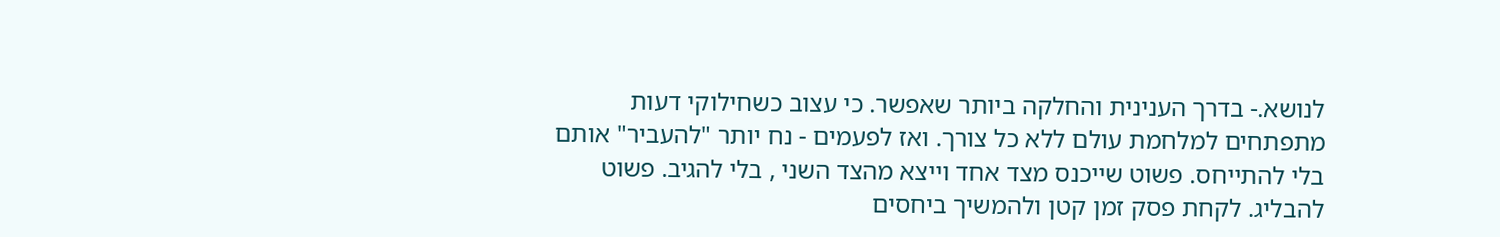לנושא.- בדרך הענינית והחלקה ביותר שאפשר. כי עצוב כשחילוקי דעות מתפתחים למלחמת עולם ללא כל צורך. ואז לפעמים - נח יותר "להעביר" אותם בלי להתייחס. פשוט שייכנס מצד אחד וייצא מהצד השני , בלי להגיב. פשוט להבליג. לקחת פסק זמן קטן ולהמשיך ביחסים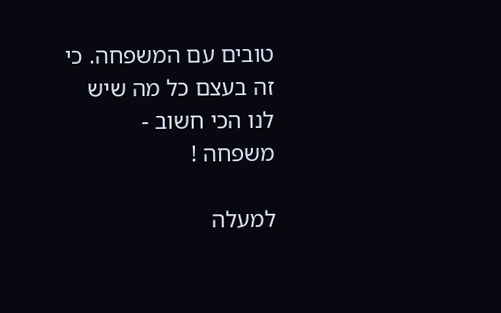טובים עם המשפחה. כי זה בעצם כל מה שיש לנו הכי חשוב - משפחה !

למעלה